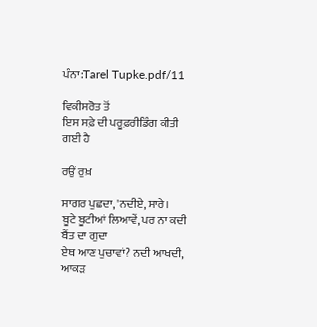ਪੰਨਾ:Tarel Tupke.pdf/11

ਵਿਕੀਸਰੋਤ ਤੋਂ
ਇਸ ਸਫ਼ੇ ਦੀ ਪਰੂਫ਼ਰੀਡਿੰਗ ਕੀਤੀ ਗਈ ਹੈ

ਰਉਂ ਰੁਖ਼

ਸਾਗਰ ਪੁਛਦਾ, 'ਨਦੀਏ, ਸਾਰੇ।
ਬੂਟੇ ਬੂਟੀਆਂ ਲਿਆਵੇਂ, ਪਰ ਨਾ ਕਦੀ ਬੈਂਤ ਦਾ ਗੁਦਾ
ਏਥ ਆਣ ਪੁਚਾਵਾਂ? ਨਦੀ ਆਖਦੀ, ਆਕੜ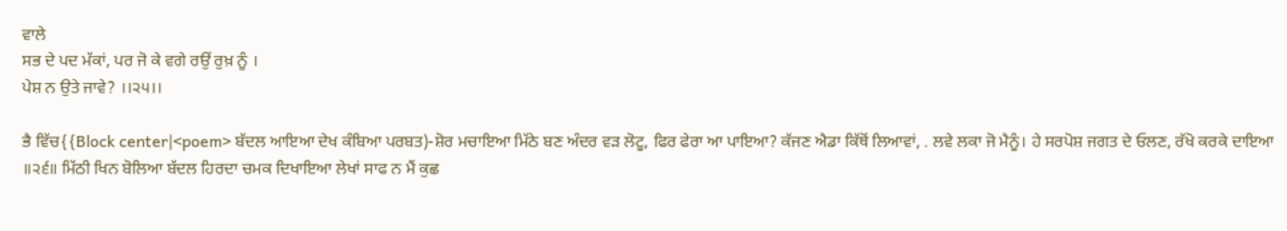ਵਾਲੇ
ਸਭ ਦੇ ਪਦ ਮੱਕਾਂ, ਪਰ ਜੋ ਕੇ ਵਗੇ ਰਉਂ ਰੁਖ਼ ਨੂੰ ।
ਪੇਸ਼ ਨ ਉਤੇ ਜਾਵੇ? ।।੨੫।।

ਭੈ ਵਿੱਚ{{Block center|<poem> ਬੱਦਲ ਆਇਆ ਦੇਖ ਕੰਬਿਆ ਪਰਬਤ)-ਸ਼ੋਰ ਮਚਾਇਆ ਮਿੱਠੇ ਬਣ ਅੰਦਰ ਵੜ ਲੋਟੂ, ਫਿਰ ਫੇਰਾ ਆ ਪਾਇਆ? ਕੱਜਣ ਐਡਾ ਕਿੱਥੋਂ ਲਿਆਵਾਂ, . ਲਵੇ ਲਕਾ ਜੋ ਮੈਨੂੰ। ਹੇ ਸਰਪੋਸ਼ ਜਗਤ ਦੇ ਓਲਣ, ਰੱਖੋ ਕਰਕੇ ਦਾਇਆ ॥੨੬॥ ਮਿੱਠੀ ਖਿਨ ਬੋਲਿਆ ਬੱਦਲ ਹਿਰਦਾ ਚਮਕ ਦਿਖਾਇਆ ਲੇਖਾਂ ਸਾਫ ਨ ਮੈਂ ਕੁਛ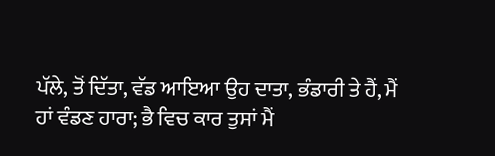ਪੱਲੇ, ਤੋਂ ਦਿੱਤਾ, ਵੱਡ ਆਇਆ ਉਹ ਦਾਤਾ, ਭੰਡਾਰੀ ਤੇ ਹੈਂ, ਮੈਂ ਹਾਂ ਵੰਡਣ ਹਾਰਾ; ਭੈ ਵਿਚ ਕਾਰ ਤੁਸਾਂ ਮੈਂ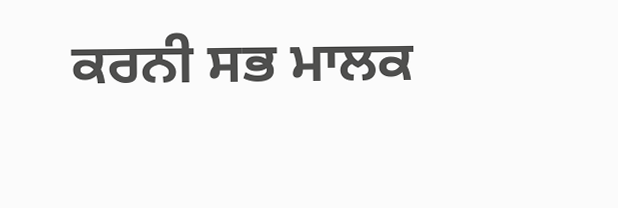ਕਰਨੀ ਸਭ ਮਾਲਕ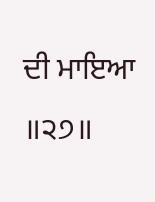ਦੀ ਮਾਇਆ ॥੨੭॥